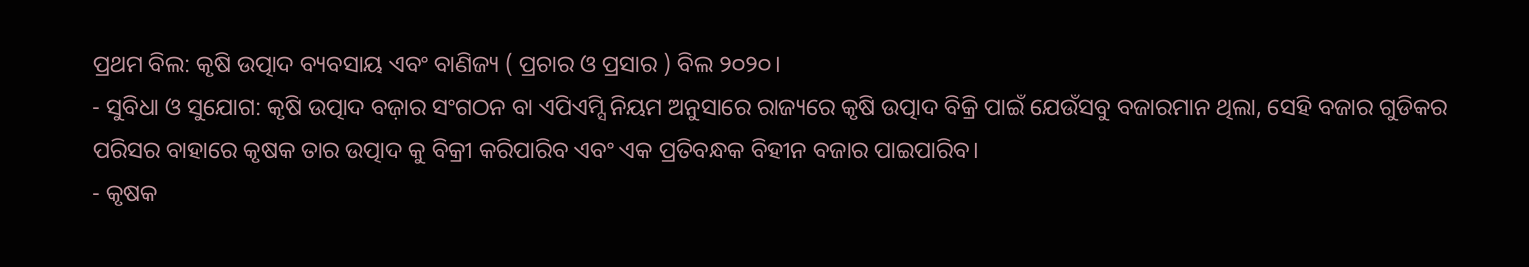ପ୍ରଥମ ବିଲ: କୃଷି ଉତ୍ପାଦ ବ୍ୟବସାୟ ଏବଂ ବାଣିଜ୍ୟ ( ପ୍ରଚାର ଓ ପ୍ରସାର ) ବିଲ ୨୦୨୦।
- ସୁବିଧା ଓ ସୁଯୋଗ: କୃଷି ଉତ୍ପାଦ ବଜ଼ାର ସଂଗଠନ ବା ଏପିଏମ୍ସି ନିୟମ ଅନୁସାରେ ରାଜ୍ୟରେ କୃଷି ଉତ୍ପାଦ ବିକ୍ରି ପାଇଁ ଯେଉଁସବୁ ବଜାରମାନ ଥିଲା, ସେହି ବଜାର ଗୁଡିକର ପରିସର ବାହାରେ କୃଷକ ତାର ଉତ୍ପାଦ କୁ ବିକ୍ରୀ କରିପାରିବ ଏବଂ ଏକ ପ୍ରତିବନ୍ଧକ ବିହୀନ ବଜାର ପାଇପାରିବ।
- କୃଷକ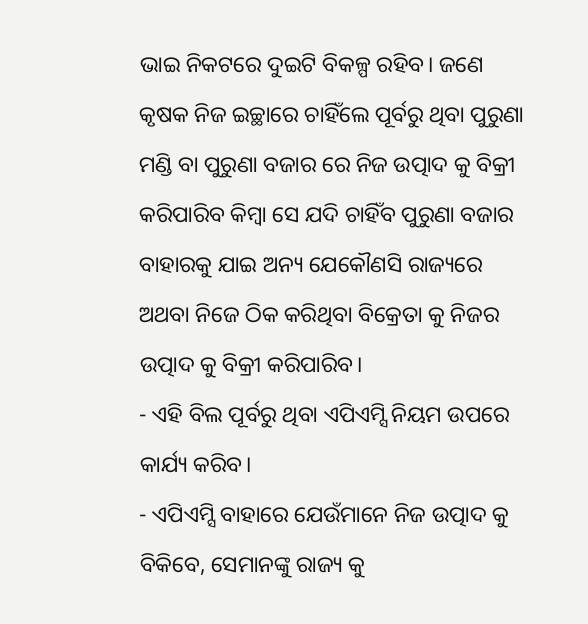ଭାଇ ନିକଟରେ ଦୁଇଟି ବିକଳ୍ପ ରହିବ। ଜଣେ କୃଷକ ନିଜ ଇଚ୍ଛାରେ ଚାହିଁଲେ ପୂର୍ବରୁ ଥିବା ପୁରୁଣା ମଣ୍ଡି ବା ପୁରୁଣା ବଜାର ରେ ନିଜ ଉତ୍ପାଦ କୁ ବିକ୍ରୀ କରିପାରିବ କିମ୍ବା ସେ ଯଦି ଚାହିଁବ ପୁରୁଣା ବଜାର ବାହାରକୁ ଯାଇ ଅନ୍ୟ ଯେକୌଣସି ରାଜ୍ୟରେ ଅଥବା ନିଜେ ଠିକ କରିଥିବା ବିକ୍ରେତା କୁ ନିଜର ଉତ୍ପାଦ କୁ ବିକ୍ରୀ କରିପାରିବ।
- ଏହି ବିଲ ପୂର୍ବରୁ ଥିବା ଏପିଏମ୍ସି ନିୟମ ଉପରେ କାର୍ଯ୍ୟ କରିବ।
- ଏପିଏମ୍ସି ବାହାରେ ଯେଉଁମାନେ ନିଜ ଉତ୍ପାଦ କୁ ବିକିବେ, ସେମାନଙ୍କୁ ରାଜ୍ୟ କୁ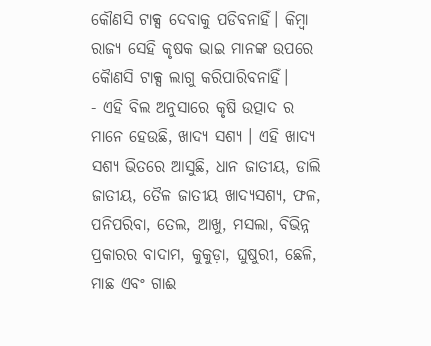କୌଣସି ଟାକ୍ସ ଦେବାକୁ ପଡିବନାହିଁ। କିମ୍ବା ରାଜ୍ୟ ସେହି କୃଷକ ଭାଇ ମାନଙ୍କ ଉପରେ କୋୖଣସି ଟାକ୍ସ ଲାଗୁ କରିପାରିବନାହିଁ।
- ଏହି ବିଲ ଅନୁସାରେ କୃଷି ଉତ୍ପାଦ ର ମାନେ ହେଉଛି, ଖାଦ୍ୟ ସଶ୍ୟ । ଏହି ଖାଦ୍ୟ ସଶ୍ୟ ଭିତରେ ଆସୁଛି, ଧାନ ଜାତୀୟ, ଡାଲି ଜାତୀୟ, ତୈଳ ଜାତୀୟ ଖାଦ୍ୟସଶ୍ୟ, ଫଳ, ପନିପରିବା, ତେଲ, ଆଖୁ, ମସଲା, ବିଭିନ୍ନ ପ୍ରକାରର ବାଦାମ, କୁକୁଡ଼ା, ଘୁଷୁରୀ, ଛେଳି, ମାଛ ଏବଂ ଗାଈ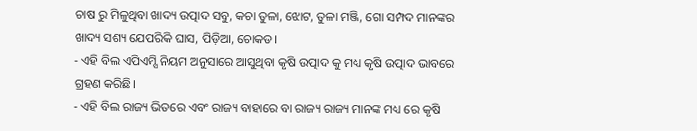ଚାଷ ରୁ ମିଳୁଥିବା ଖାଦ୍ୟ ଉତ୍ପାଦ ସବୁ, କଚା ତୁଳା, ଝୋଟ, ତୁଳା ମଞ୍ଜି, ଗୋ ସମ୍ପଦ ମାନଙ୍କର ଖାଦ୍ୟ ସଶ୍ୟ ଯେପରିକି ଘାସ, ପିଡ଼ିଆ, ଚୋକଡ।
- ଏହି ବିଲ ଏପିଏମ୍ସି ନିୟମ ଅନୁସାରେ ଆସୁଥିବା କୃଷି ଉତ୍ପାଦ କୁ ମଧ୍ୟ କୃଷି ଉତ୍ପାଦ ଭାବରେ ଗ୍ରହଣ କରିଛି।
- ଏହି ବିଲ ରାଜ୍ୟ ଭିତରେ ଏବଂ ରାଜ୍ୟ ବାହାରେ ବା ରାଜ୍ୟ ରାଜ୍ୟ ମାନଙ୍କ ମଧ୍ୟ ରେ କୃଷି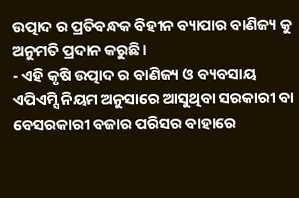ଉତ୍ପାଦ ର ପ୍ରତିବନ୍ଧକ ବିହୀନ ବ୍ୟାପାର ବାଣିଜ୍ୟ କୁ ଅନୁମତି ପ୍ରଦାନ କରୁଛି।
- ଏହି କୃଷି ଉତ୍ପାଦ ର ବାଣିଜ୍ୟ ଓ ବ୍ୟବସାୟ ଏପିଏମ୍ସି ନିୟମ ଅନୁସାରେ ଆସୁଥିବା ସରକାରୀ ବା ବେସରକାରୀ ବଜାର ପରିସର ବାହାରେ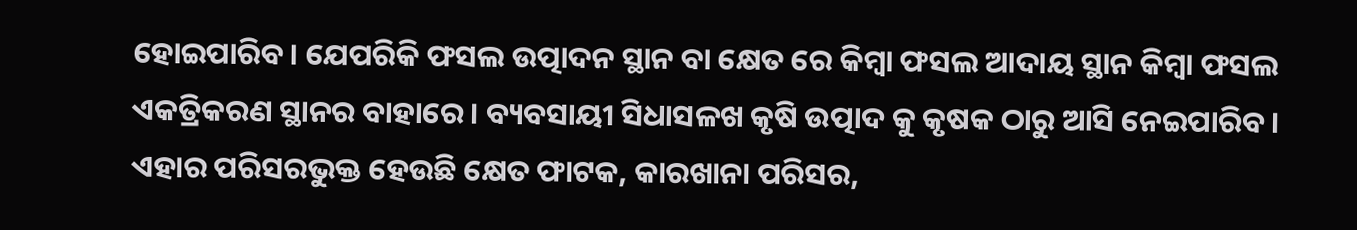ହୋଇପାରିବ। ଯେପରିକି ଫସଲ ଉତ୍ପାଦନ ସ୍ଥାନ ବା କ୍ଷେତ ରେ କିମ୍ବା ଫସଲ ଆଦାୟ ସ୍ଥାନ କିମ୍ବା ଫସଲ ଏକତ୍ରିକରଣ ସ୍ଥାନର ବାହାରେ। ବ୍ୟବସାୟୀ ସିଧାସଳଖ କୃଷି ଉତ୍ପାଦ କୁ କୃଷକ ଠାରୁ ଆସି ନେଇପାରିବ। ଏହାର ପରିସରଭୁକ୍ତ ହେଉଛି କ୍ଷେତ ଫାଟକ, କାରଖାନା ପରିସର,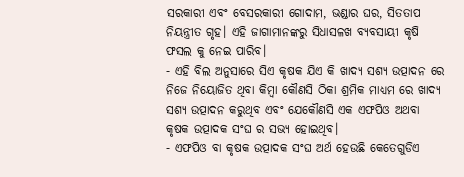ସରକାରୀ ଏବଂ ବେସରକାରୀ ଗୋଦାମ, ଭଣ୍ଡାର ଘର, ସିତତାପ ନିୟନ୍ତ୍ରୀତ ଗୃହ। ଏହି ଜାଗାମାନଙ୍କରୁ ସିଧାସଳଖ ବ୍ୟବସାୟୀ କୃଷି ଫସଲ କୁ ନେଇ ପାରିବ।
- ଏହି ବିଲ ଅନୁସାରେ ସିଏ କୃଷକ ଯିଏ କି ଖାଦ୍ୟ ସଶ୍ୟ ଉତ୍ପାଦନ ରେ ନିଜେ ନିୟୋଜିତ ଥିବା କିମ୍ବା କୌଣସି ଠିକା ଶ୍ରମିକ ମାଧ୍ୟମ ରେ ଖାଦ୍ୟ ସଶ୍ୟ ଉତ୍ପାଦନ କରୁଥିବ ଏବଂ ଯେକୌଣସି ଏକ ଏଫପିଓ ଅଥବା କୃଷକ ଉତ୍ପାଦକ ସଂଘ ର ସଭ୍ୟ ହୋଇଥିବ।
- ଏଫପିଓ ବା କୃଷକ ଉତ୍ପାଦକ ସଂଘ ଅର୍ଥ ହେଉଛି କେତେଗୁଡିଏ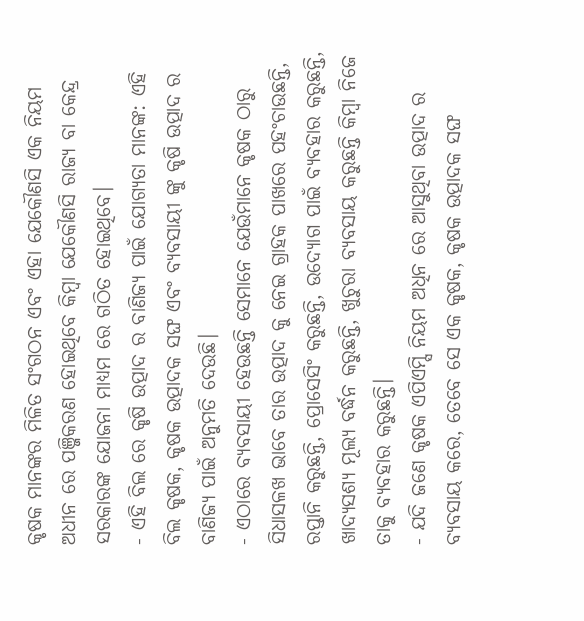କୃଷକ ମାନଙ୍କର ମିଳିତ ସଂଗଠନ ଏବଂ ଏହା ଯେକୌଣସି ଏକ ନିୟମ ଅଧୀନ ରେ ପଞ୍ଜିକରଣ ହୋଇଥିବେ କିମ୍ବା ଯେକୌଣସି ରାଜ୍ୟ ବା କେନ୍ଦ୍ର ସରକାରଙ୍କ ଯୋଜନା ମାଧ୍ୟମ ରେ ଗଠିତ ହୋଇଥିବେ।
- ଏହି ବିଲ ରେ କୃଷି ଉତ୍ପାଦ ର ବାଣିଜ୍ୟ ପାଇଁ ଯୋଗ୍ୟତା ମାନଙ୍କ: ଏହି ବିଲ କୃଷକ, କୃଷକ ଉତ୍ପାଦକ ସଙ୍ଘ ଏବଂ ବ୍ୟବସାୟୀ ଙ୍କୁ କୃଷି ଉତ୍ପାଦ ର ବାଣିଜ୍ୟ ପାଇଁ ଅନୁମତି ଦେଉଛି।
- ଏଠାରେ ବ୍ୟବସାୟୀ ହେଉଛନ୍ତି ସେମାନେ ଯେଉଁମାନେ କୃଷକ ଠାରୁ ସିଧାସଳଖ ଭାବେ ତାର ଉତ୍ପାଦ କୁ ନେଇ ଗ୍ରାହକ ପାଖରେ ପହଂଚାଉଛନ୍ତି, ରପ୍ତାନି କରୁଛନ୍ତି, ପ୍ରୋସେସିଂ କରୁଛନ୍ତି, ଉଦ୍ୟୋଗ ପାଇଁ ବ୍ୟବହାର କରୁଛନ୍ତି, ଖାଦ୍ୟସଶ୍ୟ ମୂଲ୍ୟ ବର୍ଦ୍ଧନ କରୁଛନ୍ତି, ଖୁଚୁରା ବ୍ୟବସାୟ କରୁଛନ୍ତି କିମ୍ବା ନିଜେ ତାକୁ ବ୍ୟବହାର କରୁଛନ୍ତି।
- ଯଦି ଜଣେ କୃଷକ ଏପିଏମ୍ସି ନିୟମ ଅଧିନ ରେ ଆସୁଥିବା ଉତ୍ପାଦ ର ବ୍ୟବସାୟ କରେ, ତେବେ ସେ ଏକ କୃଷକ, କୃଷକ ଉତ୍ପାଦକ ସଙ୍ଘ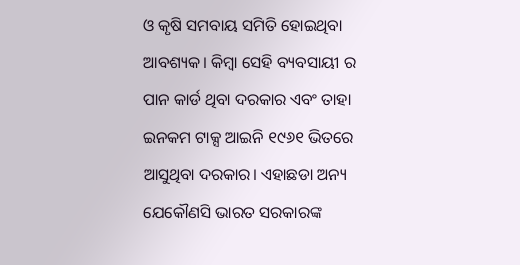ଓ କୃଷି ସମବାୟ ସମିତି ହୋଇଥିବା ଆବଶ୍ୟକ। କିମ୍ବା ସେହି ବ୍ୟବସାୟୀ ର ପାନ କାର୍ଡ ଥିବା ଦରକାର ଏବଂ ତାହା ଇନକମ ଟାକ୍ସ ଆଇନି ୧୯୬୧ ଭିତରେ ଆସୁଥିବା ଦରକାର। ଏହାଛଡା ଅନ୍ୟ ଯେକୌଣସି ଭାରତ ସରକାରଙ୍କ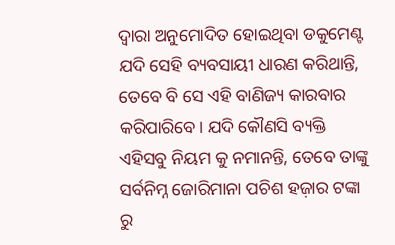ଦ୍ୱାରା ଅନୁମୋଦିତ ହୋଇଥିବା ଡକୁମେଣ୍ଟ ଯଦି ସେହି ବ୍ୟବସାୟୀ ଧାରଣ କରିଥାନ୍ତି, ତେବେ ବି ସେ ଏହି ବାଣିଜ୍ୟ କାରବାର କରିପାରିବେ। ଯଦି କୌଣସି ବ୍ୟକ୍ତି ଏହିସବୁ ନିୟମ କୁ ନମାନନ୍ତି, ତେବେ ତାଙ୍କୁ ସର୍ବନିମ୍ନ ଜୋରିମାନା ପଚିଶ ହଜ଼ାର ଟଙ୍କା ରୁ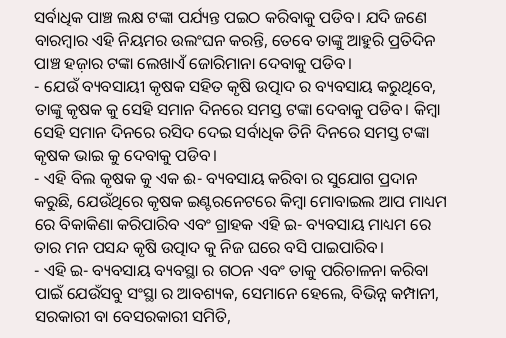ସର୍ବାଧିକ ପାଞ୍ଚ ଲକ୍ଷ ଟଙ୍କା ପର୍ଯ୍ୟନ୍ତ ପଇଠ କରିବାକୁ ପଡିବ। ଯଦି ଜଣେ ବାରମ୍ବାର ଏହି ନିୟମର ଉଲଂଘନ କରନ୍ତି, ତେବେ ତାଙ୍କୁ ଆହୁରି ପ୍ରତିଦିନ ପାଞ୍ଚ ହଜ଼ାର ଟଙ୍କା ଲେଖାଏଁ ଜୋରିମାନା ଦେବାକୁ ପଡିବ।
- ଯେଉଁ ବ୍ୟବସାୟୀ କୃଷକ ସହିତ କୃଷି ଉତ୍ପାଦ ର ବ୍ୟବସାୟ କରୁଥିବେ, ତାଙ୍କୁ କୃଷକ କୁ ସେହି ସମାନ ଦିନରେ ସମସ୍ତ ଟଙ୍କା ଦେବାକୁ ପଡିବ। କିମ୍ବା ସେହି ସମାନ ଦିନରେ ରସିଦ ଦେଇ ସର୍ବାଧିକ ତିନି ଦିନରେ ସମସ୍ତ ଟଙ୍କା କୃଷକ ଭାଇ କୁ ଦେବାକୁ ପଡିବ।
- ଏହି ବିଲ କୃଷକ କୁ ଏକ ଈ- ବ୍ୟବସାୟ କରିବା ର ସୁଯୋଗ ପ୍ରଦାନ କରୁଛି, ଯେଉଁଥିରେ କୃଷକ ଇଣ୍ଟରନେଟରେ କିମ୍ବା ମୋବାଇଲ ଆପ ମାଧ୍ୟମ ରେ ବିକାକିଣା କରିପାରିବ ଏବଂ ଗ୍ରାହକ ଏହି ଇ- ବ୍ୟବସାୟ ମାଧ୍ୟମ ରେ ତାର ମନ ପସନ୍ଦ କୃଷି ଉତ୍ପାଦ କୁ ନିଜ ଘରେ ବସି ପାଇପାରିବ।
- ଏହି ଇ- ବ୍ୟବସାୟ ବ୍ୟବସ୍ଥା ର ଗଠନ ଏବଂ ତାକୁ ପରିଚାଳନା କରିବା ପାଇଁ ଯେଉଁସବୁ ସଂସ୍ଥା ର ଆବଶ୍ୟକ, ସେମାନେ ହେଲେ, ବିଭିନ୍ନ କମ୍ପାନୀ, ସରକାରୀ ବା ବେସରକାରୀ ସମିତି,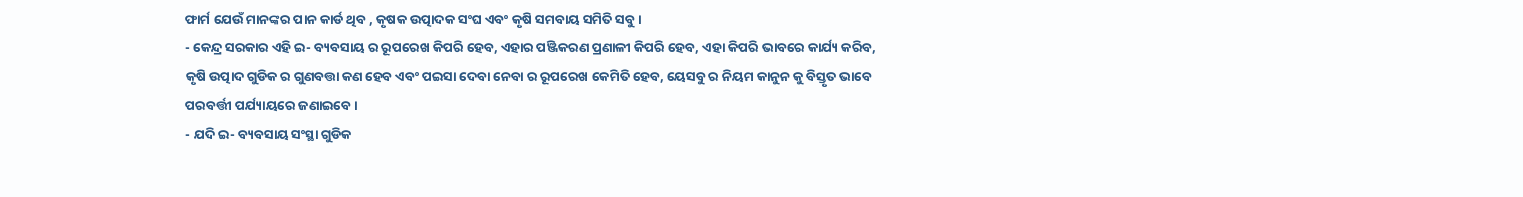ଫାର୍ମ ଯେଉଁ ମାନଙ୍କର ପାନ କାର୍ଡ ଥିବ , କୃଷକ ଉତ୍ପାଦକ ସଂଘ ଏବଂ କୃଷି ସମବାୟ ସମିତି ସବୁ।
- କେନ୍ଦ୍ର ସରକାର ଏହି ଇ- ବ୍ୟବସାୟ ର ରୂପରେଖ କିପରି ହେବ, ଏହାର ପଞ୍ଜିକରଣ ପ୍ରଣାଳୀ କିପରି ହେବ, ଏହା କିପରି ଭାବରେ କାର୍ଯ୍ୟ କରିବ, କୃଷି ଉତ୍ପାଦ ଗୁଡିକ ର ଗୁଣବତ୍ତା କଣ ହେବ ଏବଂ ପଇସା ଦେବା ନେବା ର ରୂପରେଖ କେମିତି ହେବ, ୟେସବୁ ର ନିୟମ କାନୁନ କୁ ବିସ୍ତୃତ ଭାବେ ପରବର୍ତ୍ତୀ ପର୍ଯ୍ୟାୟରେ ଜଣାଇବେ।
- ଯଦି ଇ- ବ୍ୟବସାୟ ସଂସ୍ଥା ଗୁଡିକ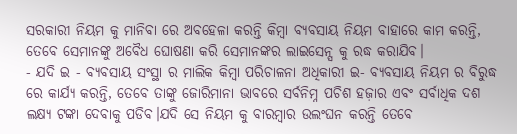ସରକାରୀ ନିୟମ କୁ ମାନିବା ରେ ଅବହେଳା କରନ୍ତି କିମ୍ବା ବ୍ୟବସାୟ ନିୟମ ବାହାରେ କାମ କରନ୍ତି, ତେବେ ସେମାନଙ୍କୁ ଅବୈଧ ଘୋଷଣା କରି ସେମାନଙ୍କର ଲାଇସେନ୍ସ କୁ ରଦ୍ଧ କରାଯିବ।
- ଯଦି ଇ - ବ୍ୟବସାୟ ସଂସ୍ଥା ର ମାଲିକ କିମ୍ବା ପରିଚାଳନା ଅଧିକାରୀ ଇ- ବ୍ୟବସାୟ ନିୟମ ର ବିରୁଦ୍ଧ ରେ କାର୍ଯ୍ୟ କରନ୍ତି, ତେବେ ତାଙ୍କୁ ଜୋରିମାନା ଭାବରେ ସର୍ବନିମ୍ନ ପଚିଶ ହଜ଼ାର ଏବଂ ସର୍ବାଧିକ ଦଶ ଲକ୍ଷ୍ୟ ଟଙ୍କା ଦେବାକୁ ପଡିବ।ଯଦି ସେ ନିୟମ କୁ ବାରମ୍ବାର ଉଲଂଘନ କରନ୍ତି ତେବେ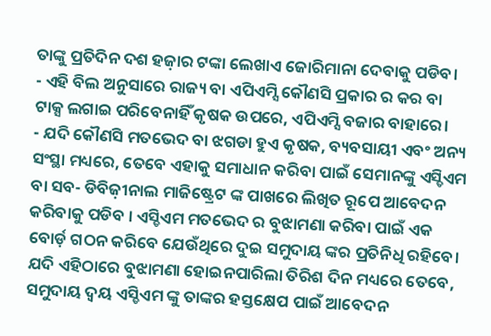ତାଙ୍କୁ ପ୍ରତିଦିନ ଦଶ ହଜ଼ାର ଟଙ୍କା ଲେଖାଏ ଜୋରିମାନା ଦେବାକୁ ପଡିବ।
- ଏହି ବିଲ ଅନୁସାରେ ରାଜ୍ୟ ବା ଏପିଏମ୍ସି କୌଣସି ପ୍ରକାର ର କର ବା ଟାକ୍ସ ଲଗାଇ ପରିବେନାହିଁ କୃଷକ ଉପରେ, ଏପିଏମ୍ସି ବଜାର ବାହାରେ।
- ଯଦି କୌଣସି ମତଭେଦ ବା ଝଗଡା ହୁଏ କୃଷକ, ବ୍ୟବସାୟୀ ଏବଂ ଅନ୍ୟ ସଂସ୍ଥା ମଧ୍ୟରେ, ତେବେ ଏହାକୁ ସମାଧାନ କରିବା ପାଇଁ ସେମାନଙ୍କୁ ଏସ୍ଡିଏମ ବା ସବ- ଡିବିଜ଼ୀନାଲ ମାଜିଷ୍ଟ୍ରେଟ ଙ୍କ ପାଖରେ ଲିଖିତ ରୂପେ ଆବେଦନ କରିବାକୁ ପଡିବ । ଏସ୍ଡିଏମ ମତଭେଦ ର ବୁଝାମଣା କରିବା ପାଇଁ ଏକ ବୋର୍ଡ଼ ଗଠନ କରିବେ ଯେଉଁଥିରେ ଦୁଇ ସମୁଦାୟ ଙ୍କର ପ୍ରତିନିଧି ରହିବେ। ଯଦି ଏହିଠାରେ ବୁଝାମଣା ହୋଇନପାରିଲା ତିରିଶ ଦିନ ମଧ୍ୟରେ ତେବେ, ସମୁଦାୟ ଦ୍ବୟ ଏସ୍ଡିଏମ ଙ୍କୁ ତାଙ୍କର ହସ୍ତକ୍ଷେପ ପାଇଁ ଆବେଦନ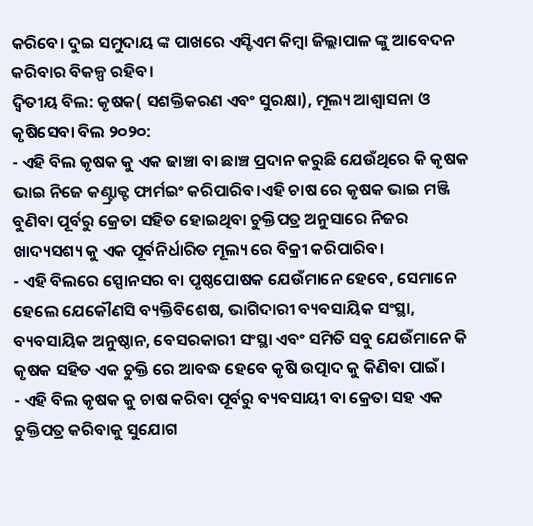କରିବେ। ଦୁଇ ସମୁଦାୟ ଙ୍କ ପାଖରେ ଏସ୍ଡିଏମ କିମ୍ବା ଜିଲ୍ଲାପାଳ ଙ୍କୁ ଆବେଦନ କରିବାର ବିକଳ୍ପ ରହିବ।
ଦ୍ଵିତୀୟ ବିଲ: କୃଷକ( ସଶକ୍ତିକରଣ ଏବଂ ସୁରକ୍ଷା), ମୂଲ୍ୟ ଆଶ୍ୱାସନା ଓ କୃଷିସେବା ବିଲ ୨୦୨୦:
- ଏହି ବିଲ କୃଷକ କୁ ଏକ ଢାଞ୍ଚା ବା ଛାଞ୍ଚ ପ୍ରଦାନ କରୁଛି ଯେଉଁଥିରେ କି କୃଷକ ଭାଇ ନିଜେ କଣ୍ଟ୍ରାକ୍ଟ ଫାର୍ମଇଂ କରିପାରିବ।ଏହି ଚାଷ ରେ କୃଷକ ଭାଇ ମଞ୍ଜି ବୁଣିବା ପୂର୍ବରୁ କ୍ରେତା ସହିତ ହୋଇଥିବା ଚୁକ୍ତିପତ୍ର ଅନୁସାରେ ନିଜର ଖାଦ୍ୟସଶ୍ୟ କୁ ଏକ ପୂର୍ବନିର୍ଧାରିତ ମୂଲ୍ୟ ରେ ବିକ୍ରୀ କରିପାରିବ।
- ଏହି ବିଲରେ ସ୍ପୋନସର ବା ପୃଷ୍ଠପୋଷକ ଯେଉଁମାନେ ହେବେ, ସେମାନେ ହେଲେ ଯେକୌଣସି ବ୍ୟକ୍ତିବିଶେଷ, ଭାଗିଦାରୀ ବ୍ୟବସାୟିକ ସଂସ୍ଥା, ବ୍ୟବସାୟିକ ଅନୁଷ୍ଠାନ, ବେସରକାରୀ ସଂସ୍ଥା ଏବଂ ସମିତି ସବୁ ଯେଉଁମାନେ କି କୃଷକ ସହିତ ଏକ ଚୁକ୍ତି ରେ ଆବଦ୍ଧ ହେବେ କୃଷି ଉତ୍ପାଦ କୁ କିଣିବା ପାଇଁ।
- ଏହି ବିଲ କୃଷକ କୁ ଚାଷ କରିବା ପୂର୍ବରୁ ବ୍ୟବସାୟୀ ବା କ୍ରେତା ସହ ଏକ ଚୁକ୍ତିପତ୍ର କରିବାକୁ ସୁଯୋଗ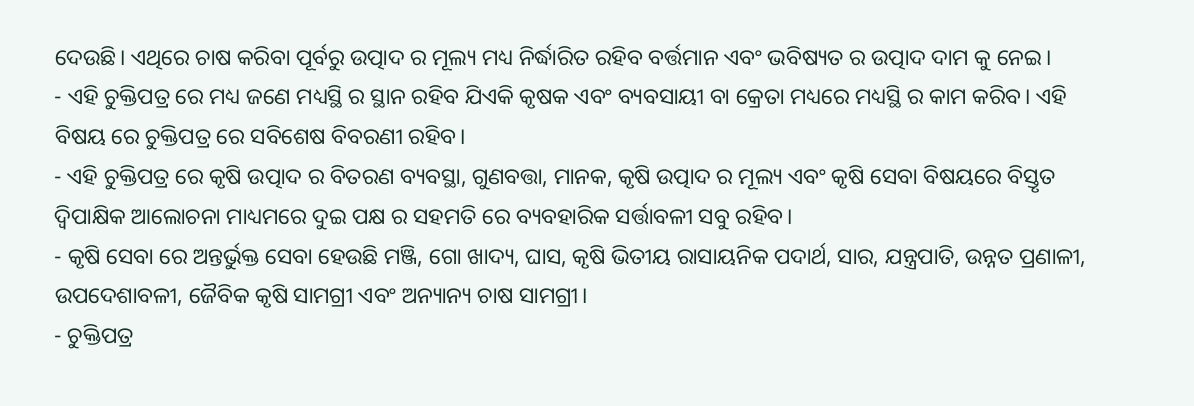ଦେଉଛି। ଏଥିରେ ଚାଷ କରିବା ପୂର୍ବରୁ ଉତ୍ପାଦ ର ମୂଲ୍ୟ ମଧ୍ୟ ନିର୍ଦ୍ଧାରିତ ରହିବ ବର୍ତ୍ତମାନ ଏବଂ ଭବିଷ୍ୟତ ର ଉତ୍ପାଦ ଦାମ କୁ ନେଇ।
- ଏହି ଚୁକ୍ତିପତ୍ର ରେ ମଧ୍ୟ ଜଣେ ମଧ୍ୟସ୍ଥି ର ସ୍ଥାନ ରହିବ ଯିଏକି କୃଷକ ଏବଂ ବ୍ୟବସାୟୀ ବା କ୍ରେତା ମଧ୍ୟରେ ମଧ୍ୟସ୍ଥି ର କାମ କରିବ। ଏହି ବିଷୟ ରେ ଚୁକ୍ତିପତ୍ର ରେ ସବିଶେଷ ବିବରଣୀ ରହିବ।
- ଏହି ଚୁକ୍ତିପତ୍ର ରେ କୃଷି ଉତ୍ପାଦ ର ବିତରଣ ବ୍ୟବସ୍ଥା, ଗୁଣବତ୍ତା, ମାନକ, କୃଷି ଉତ୍ପାଦ ର ମୂଲ୍ୟ ଏବଂ କୃଷି ସେବା ବିଷୟରେ ବିସ୍ତୃତ ଦ୍ୱିପାକ୍ଷିକ ଆଲୋଚନା ମାଧ୍ୟମରେ ଦୁଇ ପକ୍ଷ ର ସହମତି ରେ ବ୍ୟବହାରିକ ସର୍ତ୍ତାବଳୀ ସବୁ ରହିବ।
- କୃଷି ସେବା ରେ ଅନ୍ତର୍ଭୁକ୍ତ ସେବା ହେଉଛି ମଞ୍ଜି, ଗୋ ଖାଦ୍ୟ, ଘାସ, କୃଷି ଭିତୀୟ ରାସାୟନିକ ପଦାର୍ଥ, ସାର, ଯନ୍ତ୍ରପାତି, ଉନ୍ନତ ପ୍ରଣାଳୀ, ଉପଦେଶାବଳୀ, ଜୈବିକ କୃଷି ସାମଗ୍ରୀ ଏବଂ ଅନ୍ୟାନ୍ୟ ଚାଷ ସାମଗ୍ରୀ।
- ଚୁକ୍ତିପତ୍ର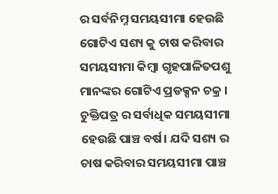ର ସର୍ବନିମ୍ନ ସମୟସୀମା ହେଉଛି ଗୋଟିଏ ସଶ୍ୟ କୁ ଚାଷ କରିବାର ସମୟସୀମା କିମ୍ବା ଗୃହପାଳିତପଶୁ ମାନଙ୍କର ଗୋଟିଏ ପ୍ରଡକ୍ସନ ଚକ୍ର । ଚୁକ୍ତିପତ୍ର ର ସର୍ବାଧିକ ସମୟସୀମା ହେଉଛି ପାଞ୍ଚ ବର୍ଷ। ଯଦି ସଶ୍ୟ ର ଚାଷ କରିବାର ସମୟସୀମା ପାଞ୍ଚ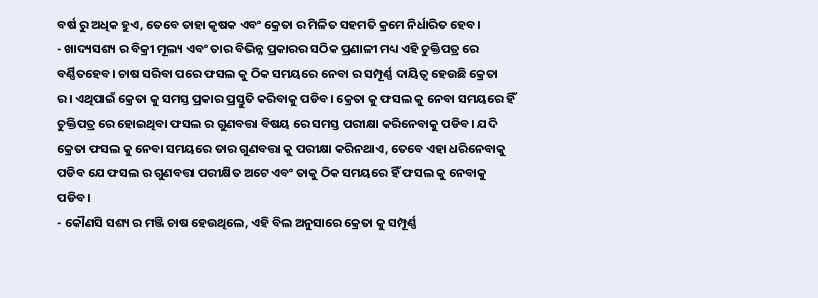ବର୍ଷ ରୁ ଅଧିକ ହୁଏ, ତେବେ ତାହା କୃଷକ ଏବଂ କ୍ରେତା ର ମିଳିତ ସହମତି କ୍ରମେ ନିର୍ଧାରିତ ହେବ।
- ଖାଦ୍ୟସଶ୍ୟ ର ବିକ୍ରୀ ମୂଲ୍ୟ ଏବଂ ତାର ବିଭିନ୍ନ ପ୍ରକାରର ସଠିକ ପ୍ରଣାଳୀ ମଧ୍ୟ ଏହି ଚୁକ୍ତିପତ୍ର ରେ ବର୍ଣ୍ଣିତହେବ। ଚାଷ ସରିବା ପରେ ଫସଲ କୁ ଠିକ ସମୟରେ ନେବା ର ସମ୍ପୂର୍ଣ୍ଣ ଦାୟିତ୍ୱ ହେଉଛି କ୍ରେତା ର। ଏଥିପାଇଁ କ୍ରେତା କୁ ସମସ୍ତ ପ୍ରକାର ପ୍ରସ୍ତୁତି କରିବାକୁ ପଡିବ। କ୍ରେତା କୁ ଫସଲ କୁ ନେବା ସମୟରେ ହିଁ ଚୁକ୍ତିପତ୍ର ରେ ହୋଇଥିବା ଫସଲ ର ଗୁଣବତ୍ତା ବିଷୟ ରେ ସମସ୍ତ ପରୀକ୍ଷା କରିନେବାକୁ ପଡିବ। ଯଦି କ୍ରେତା ଫସଲ କୁ ନେବା ସମୟରେ ତାର ଗୁଣବତ୍ତା କୁ ପରୀକ୍ଷା କରିନଥାଏ, ତେବେ ଏହା ଧରିନେବାକୁ ପଡିବ ଯେ ଫସଲ ର ଗୁଣବତ୍ତା ପରୀକ୍ଷିତ ଅଟେ ଏବଂ ତାକୁ ଠିକ ସମୟରେ ହିଁ ଫସଲ କୁ ନେବାକୁ ପଡିବ।
- କୌଣସି ସଶ୍ୟ ର ମଞ୍ଜି ଚାଷ ହେଉଥିଲେ, ଏହି ବିଲ ଅନୁସାରେ କ୍ରେତା କୁ ସମ୍ପୂର୍ଣ୍ଣ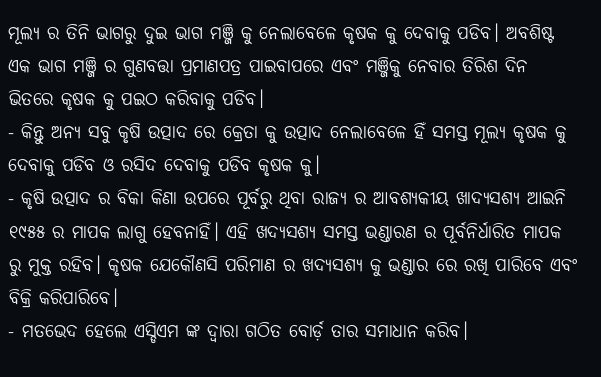ମୂଲ୍ୟ ର ତିନି ଭାଗରୁ ଦୁଇ ଭାଗ ମଞ୍ଜି କୁ ନେଲାବେଳେ କୃଷକ କୁ ଦେବାକୁ ପଡିବ। ଅବଶିଷ୍ଟ ଏକ ଭାଗ ମଞ୍ଜି ର ଗୁଣବତ୍ତା ପ୍ରମାଣପତ୍ର ପାଇବାପରେ ଏବଂ ମଞ୍ଜିକୁ ନେବାର ତିରିଶ ଦିନ ଭିତରେ କୃଷକ କୁ ପଇଠ କରିବାକୁ ପଡିବ।
- କିନ୍ତୁ ଅନ୍ୟ ସବୁ କୃଷି ଉତ୍ପାଦ ରେ କ୍ରେତା କୁ ଉତ୍ପାଦ ନେଲାବେଳେ ହିଁ ସମସ୍ତ ମୂଲ୍ୟ କୃଷକ କୁ ଦେବାକୁ ପଡିବ ଓ ରସିଦ ଦେବାକୁ ପଡିବ କୃଷକ କୁ।
- କୃଷି ଉତ୍ପାଦ ର ବିକା କିଣା ଉପରେ ପୂର୍ବରୁ ଥିବା ରାଜ୍ୟ ର ଆବଶ୍ୟକୀୟ ଖାଦ୍ୟସଶ୍ୟ ଆଇନି ୧୯୫୫ ର ମାପକ ଲାଗୁ ହେବନାହିଁ। ଏହି ଖଦ୍ୟସଶ୍ୟ ସମସ୍ତ ଭଣ୍ଡାରଣ ର ପୂର୍ବନିର୍ଧାରିତ ମାପକ ରୁ ମୁକ୍ତ ରହିବ। କୃଷକ ଯେକୌଣସି ପରିମାଣ ର ଖଦ୍ୟସଶ୍ୟ କୁ ଭଣ୍ଡାର ରେ ରଖି ପାରିବେ ଏବଂ ବିକ୍ରି କରିପାରିବେ।
- ମତଭେଦ ହେଲେ ଏସ୍ଡିଏମ ଙ୍କ ଦ୍ଵାରା ଗଠିତ ବୋର୍ଡ଼ ତାର ସମାଧାନ କରିବ।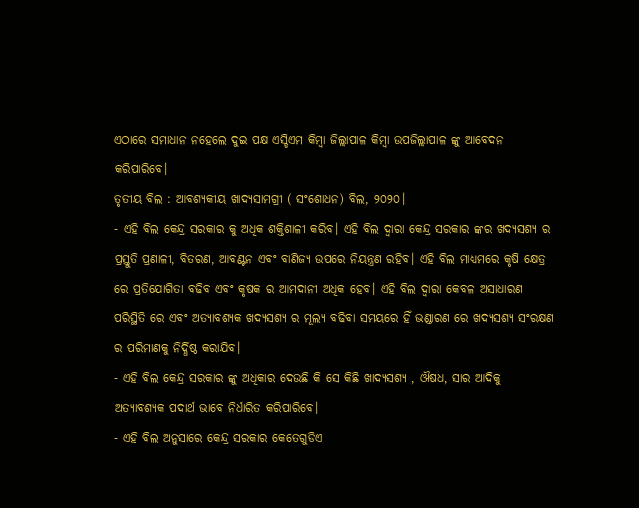ଏଠାରେ ସମାଧାନ ନହେଲେ ଦୁଇ ପକ୍ଷ ଏସ୍ଡିଏମ କିମ୍ବା ଜିଲ୍ଲାପାଳ କିମ୍ବା ଉପଜିଲ୍ଲାପାଳ ଙ୍କୁ ଆବେଦନ କରିପାରିବେ।
ତୃତୀୟ ବିଲ : ଆବଶ୍ୟକୀୟ ଖାଦ୍ୟସାମଗ୍ରୀ ( ସଂଶୋଧନ) ବିଲ, ୨୦୨୦।
- ଏହି ବିଲ କେନ୍ଦ୍ର ସରକାର କୁ ଅଧିକ ଶକ୍ତିଶାଳୀ କରିବ। ଏହି ବିଲ ଦ୍ୱାରା କେନ୍ଦ୍ର ସରକାର ଙ୍କର ଖଦ୍ୟସଶ୍ୟ ର ପ୍ରସ୍ତୁତି ପ୍ରଣାଳୀ, ବିତରଣ, ଆବଣ୍ଟନ ଏବଂ ବାଣିଜ୍ୟ ଉପରେ ନିୟନ୍ତ୍ରଣ ରହିବ। ଏହି ବିଲ ମାଧ୍ୟମରେ କୃଷି କ୍ଷେତ୍ର ରେ ପ୍ରତିଯୋଗିତା ବଢିବ ଏବଂ କୃଷକ ର ଆମଦାନୀ ଅଧିକ ହେବ। ଏହି ବିଲ ଦ୍ୱାରା କେବଳ ଅସାଧାରଣ ପରିସ୍ଥିତି ରେ ଏବଂ ଅତ୍ୟାବଶ୍ୟକ ଖଦ୍ୟସଶ୍ୟ ର ମୂଲ୍ୟ ବଢିବା ସମୟରେ ହିଁ ଭଣ୍ଡାରଣ ରେ ଖଦ୍ୟସଶ୍ୟ ସଂରକ୍ଷଣ ର ପରିମାଣକୁ ନିର୍ଦ୍ଧିଷ୍ଠ କରାଯିବ।
- ଏହି ବିଲ କେନ୍ଦ୍ର ସରକାର ଙ୍କୁ ଅଧିକାର ଦେଉଛି କି ସେ କିଛି ଖାଦ୍ୟସଶ୍ୟ , ଔଷଧ, ସାର ଆଦିକୁ ଅତ୍ୟାବଶ୍ୟକ ପଦାର୍ଥ ଭାବେ ନିର୍ଧାରିତ କରିପାରିବେ।
- ଏହି ବିଲ ଅନୁସାରେ କେନ୍ଦ୍ର ସରକାର କେତେଗୁଡିଏ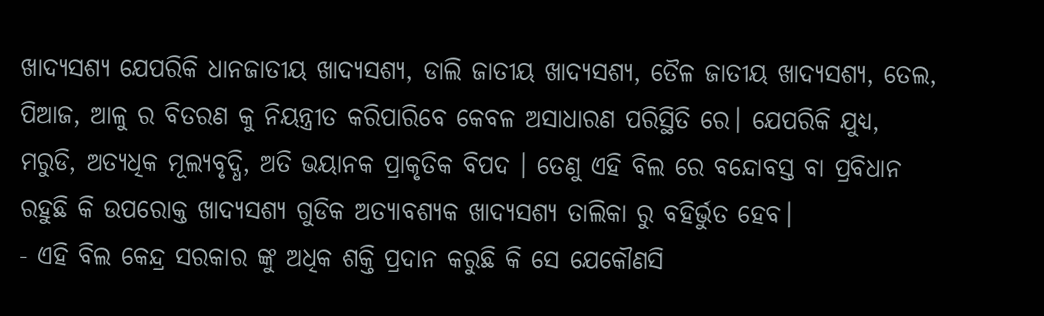ଖାଦ୍ୟସଶ୍ୟ ଯେପରିକି ଧାନଜାତୀୟ ଖାଦ୍ୟସଶ୍ୟ, ଡାଲି ଜାତୀୟ ଖାଦ୍ୟସଶ୍ୟ, ତୈଳ ଜାତୀୟ ଖାଦ୍ୟସଶ୍ୟ, ତେଲ, ପିଆଜ, ଆଳୁ ର ବିତରଣ କୁ ନିୟନ୍ତ୍ରୀତ କରିପାରିବେ କେବଳ ଅସାଧାରଣ ପରିସ୍ଥିତି ରେ। ଯେପରିକି ଯୁଧ୍ୟ, ମରୁଡି, ଅତ୍ୟଧିକ ମୂଲ୍ୟବୃଦ୍ଧି, ଅତି ଭୟାନକ ପ୍ରାକୃତିକ ବିପଦ । ତେଣୁ ଏହି ବିଲ ରେ ବନ୍ଦୋବସ୍ତ ବା ପ୍ରବିଧାନ ରହୁଛି କି ଉପରୋକ୍ତ ଖାଦ୍ୟସଶ୍ୟ ଗୁଡିକ ଅତ୍ୟାବଶ୍ୟକ ଖାଦ୍ୟସଶ୍ୟ ତାଲିକା ରୁ ବହିର୍ଭୁତ ହେବ।
- ଏହି ବିଲ କେନ୍ଦ୍ର ସରକାର ଙ୍କୁ ଅଧିକ ଶକ୍ତି ପ୍ରଦାନ କରୁଛି କି ସେ ଯେକୌଣସି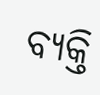ବ୍ୟକ୍ତି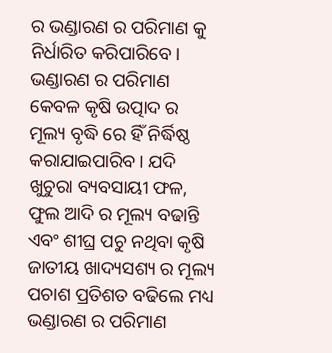ର ଭଣ୍ଡାରଣ ର ପରିମାଣ କୁ ନିର୍ଧାରିତ କରିପାରିବେ। ଭଣ୍ଡାରଣ ର ପରିମାଣ କେବଳ କୃଷି ଉତ୍ପାଦ ର ମୂଲ୍ୟ ବୃଦ୍ଧି ରେ ହିଁ ନିର୍ଦ୍ଧିଷ୍ଠ କରାଯାଇପାରିବ। ଯଦି ଖୁଚୁରା ବ୍ୟବସାୟୀ ଫଳ, ଫୁଲ ଆଦି ର ମୂଲ୍ୟ ବଢାନ୍ତି ଏବଂ ଶୀଘ୍ର ପଚୁ ନଥିବା କୃଷି ଜାତୀୟ ଖାଦ୍ୟସଶ୍ୟ ର ମୂଲ୍ୟ ପଚାଶ ପ୍ରତିଶତ ବଢିଲେ ମଧ୍ୟ ଭଣ୍ଡାରଣ ର ପରିମାଣ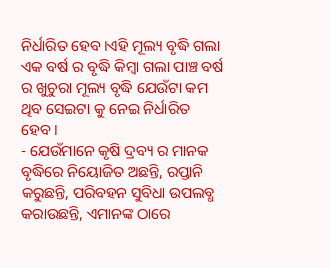ନିର୍ଧାରିତ ହେବ।ଏହି ମୂଲ୍ୟ ବୃଦ୍ଧି ଗଲା ଏକ ବର୍ଷ ର ବୃଦ୍ଧି କିମ୍ବା ଗଲା ପାଞ୍ଚ ବର୍ଷ ର ଖୁଚୁରା ମୂଲ୍ୟ ବୃଦ୍ଧି ଯେଉଁଟା କମ ଥିବ ସେଇଟା କୁ ନେଇ ନିର୍ଧାରିତ ହେବ।
- ଯେଉଁମାନେ କୃଷି ଦ୍ରବ୍ୟ ର ମାନକ ବୃଦ୍ଧିରେ ନିୟୋଜିତ ଅଛନ୍ତି, ରପ୍ତାନି କରୁଛନ୍ତି, ପରିବହନ ସୁବିଧା ଉପଲବ୍ଧ କରାଉଛନ୍ତି, ଏମାନଙ୍କ ଠାରେ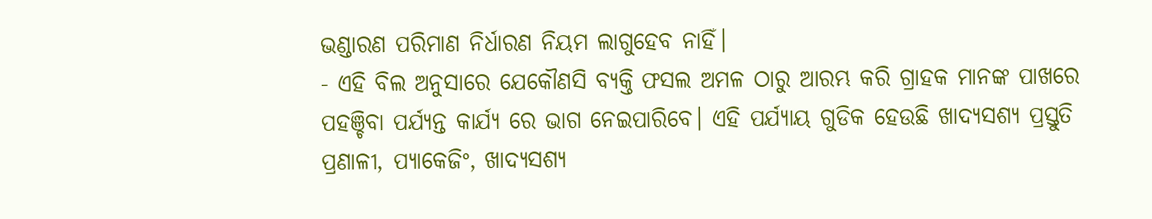ଭଣ୍ଡାରଣ ପରିମାଣ ନିର୍ଧାରଣ ନିୟମ ଲାଗୁହେବ ନାହିଁ।
- ଏହି ବିଲ ଅନୁସାରେ ଯେକୌଣସି ବ୍ୟକ୍ତି ଫସଲ ଅମଳ ଠାରୁ ଆରମ୍ଭ କରି ଗ୍ରାହକ ମାନଙ୍କ ପାଖରେ ପହଞ୍ଚିବା ପର୍ଯ୍ୟନ୍ତ କାର୍ଯ୍ୟ ରେ ଭାଗ ନେଇପାରିବେ। ଏହି ପର୍ଯ୍ୟାୟ ଗୁଡିକ ହେଉଛି ଖାଦ୍ୟସଶ୍ୟ ପ୍ରସ୍ତୁତି ପ୍ରଣାଳୀ, ପ୍ୟାକେଜିଂ, ଖାଦ୍ୟସଶ୍ୟ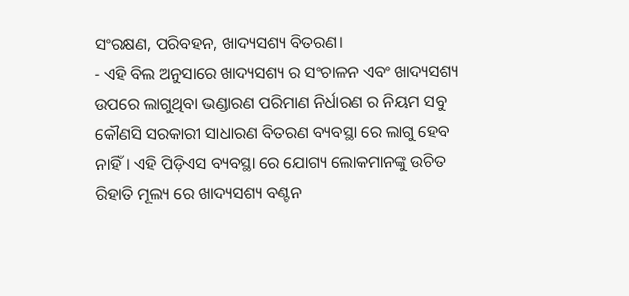ସଂରକ୍ଷଣ, ପରିବହନ, ଖାଦ୍ୟସଶ୍ୟ ବିତରଣ।
- ଏହି ବିଲ ଅନୁସାରେ ଖାଦ୍ୟସଶ୍ୟ ର ସଂଚାଳନ ଏବଂ ଖାଦ୍ୟସଶ୍ୟ ଉପରେ ଲାଗୁଥିବା ଭଣ୍ଡାରଣ ପରିମାଣ ନିର୍ଧାରଣ ର ନିୟମ ସବୁ କୌଣସି ସରକାରୀ ସାଧାରଣ ବିତରଣ ବ୍ୟବସ୍ଥା ରେ ଲାଗୁ ହେବ ନାହିଁ। ଏହି ପିଡ଼ିଏସ ବ୍ୟବସ୍ଥା ରେ ଯୋଗ୍ୟ ଲୋକମାନଙ୍କୁ ଉଚିତ ରିହାତି ମୂଲ୍ୟ ରେ ଖାଦ୍ୟସଶ୍ୟ ବଣ୍ଟନ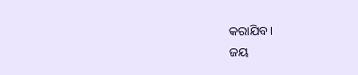କରାଯିବ।
ଜୟ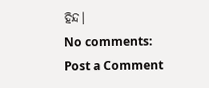ହିନ୍ଦ।
No comments:
Post a Comment